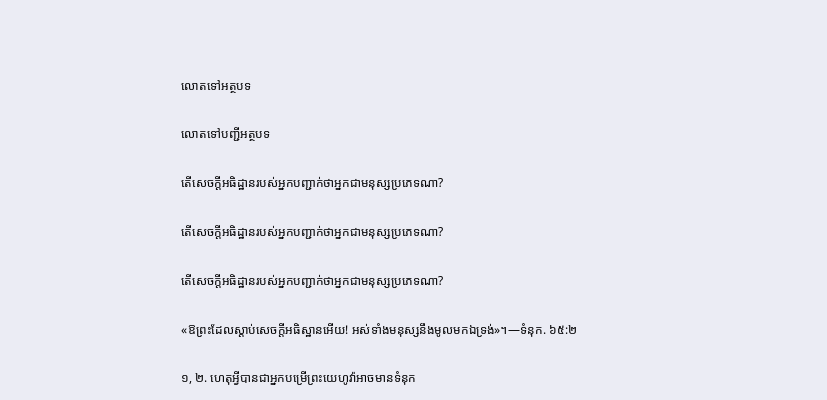លោតទៅអត្ថបទ

លោតទៅបញ្ជីអត្ថបទ

តើសេចក្ដីអធិដ្ឋានរបស់អ្នកបញ្ជាក់ថាអ្នកជាមនុស្សប្រភេទណា?

តើសេចក្ដីអធិដ្ឋានរបស់អ្នកបញ្ជាក់ថាអ្នកជាមនុស្សប្រភេទណា?

តើសេចក្ដីអធិដ្ឋានរបស់អ្នកបញ្ជាក់ថាអ្នកជាមនុស្សប្រភេទណា?

«ឱព្រះដែលស្ដាប់សេចក្ដីអធិស្ឋានអើយ! អស់ទាំងមនុស្សនឹងមូលមកឯទ្រង់»។—ទំនុក. ៦៥:២

១, ២. ហេតុអ្វីបានជាអ្នកបម្រើព្រះយេហូវ៉ាអាចមានទំនុក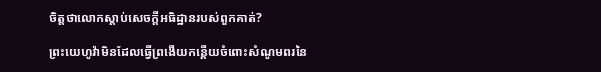ចិត្តថាលោកស្ដាប់សេចក្ដីអធិដ្ឋានរបស់ពួកគាត់?

ព្រះយេហូវ៉ាមិនដែលធ្វើព្រងើយកន្តើយចំពោះសំណូមពរនៃ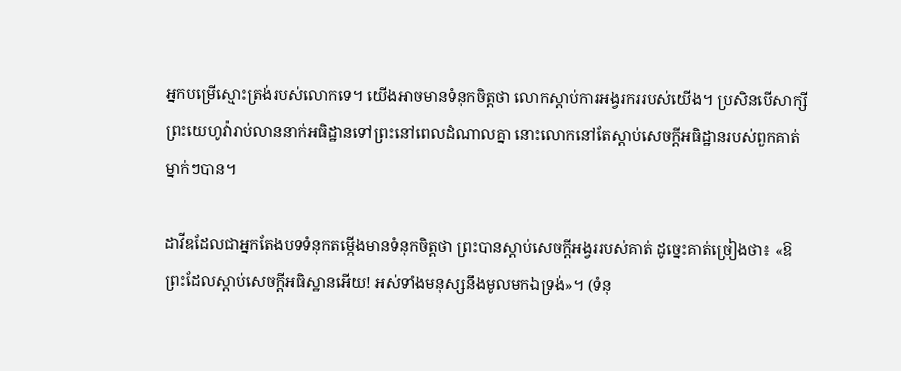អ្នកបម្រើស្មោះត្រង់របស់លោកទេ។ យើងអាចមានទំនុកចិត្តថា លោកស្ដាប់ការអង្វរកររបស់យើង។ ប្រសិនបើសាក្សីព្រះយេហូវ៉ារាប់លាននាក់អធិដ្ឋានទៅព្រះនៅពេលដំណាលគ្នា នោះលោកនៅតែស្ដាប់សេចក្ដីអធិដ្ឋានរបស់ពួកគាត់ម្នាក់ៗបាន។

ដាវីឌដែលជាអ្នកតែងបទទំនុកតម្កើងមានទំនុកចិត្តថា ព្រះបានស្ដាប់សេចក្ដីអង្វររបស់គាត់ ដូច្នេះគាត់ច្រៀងថា៖ «ឱព្រះដែលស្ដាប់សេចក្ដីអធិស្ឋានអើយ! អស់ទាំងមនុស្សនឹងមូលមកឯទ្រង់»។ (ទំនុ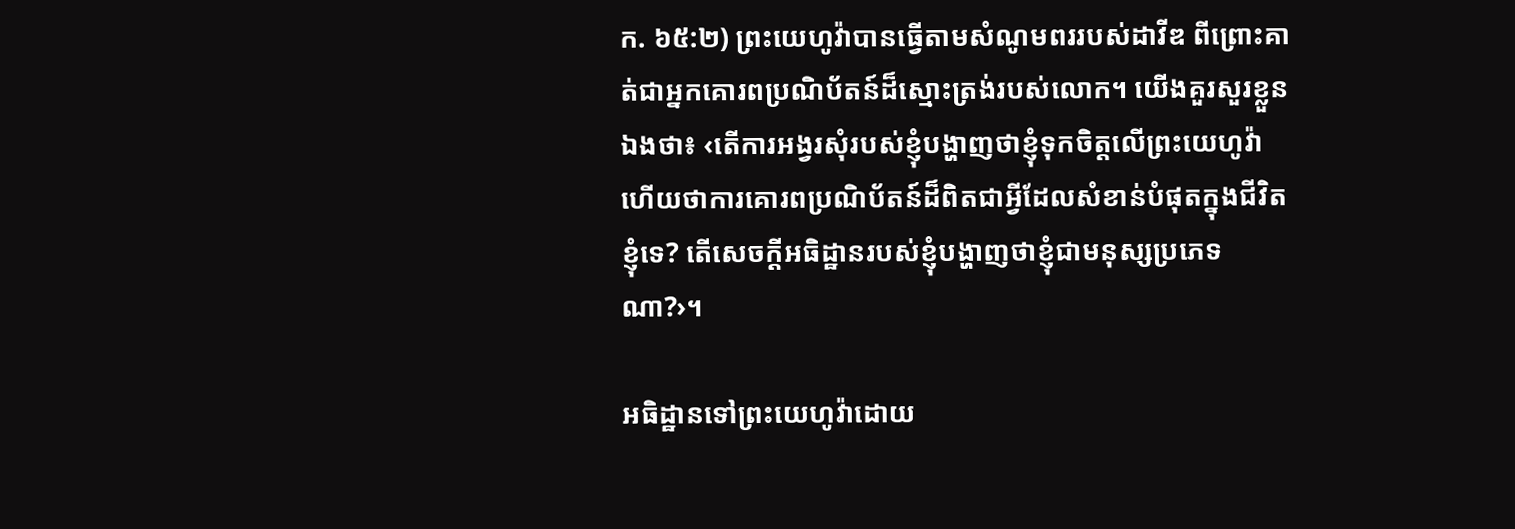ក. ៦៥:២) ព្រះយេហូវ៉ាបានធ្វើតាមសំណូមពររបស់ដាវីឌ ពីព្រោះគាត់ជាអ្នកគោរពប្រណិប័តន៍ដ៏ស្មោះត្រង់របស់លោក។ យើងគួរសួរខ្លួនឯងថា៖ ‹តើការអង្វរសុំរបស់ខ្ញុំបង្ហាញថាខ្ញុំទុកចិត្តលើព្រះយេហូវ៉ា ហើយថាការគោរពប្រណិប័តន៍ដ៏ពិតជាអ្វីដែលសំខាន់បំផុតក្នុងជីវិតខ្ញុំទេ? តើសេចក្ដីអធិដ្ឋានរបស់ខ្ញុំបង្ហាញថាខ្ញុំជាមនុស្សប្រភេទណា?›។

អធិដ្ឋានទៅព្រះយេហូវ៉ាដោយ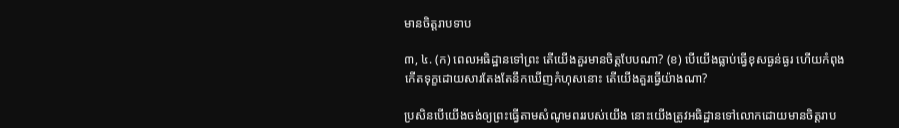មានចិត្តរាបទាប

៣, ៤. (ក) ពេលអធិដ្ឋានទៅព្រះ តើយើងគួរមានចិត្តបែបណា? (ខ) បើយើងធ្លាប់ធ្វើខុសធ្ងន់ធ្ងរ ហើយកំពុងកើតទុក្ខដោយសារតែងតែនឹកឃើញកំហុសនោះ តើយើងគួរធ្វើយ៉ាងណា?

ប្រសិនបើយើងចង់ឲ្យព្រះធ្វើតាមសំណូមពររបស់យើង នោះយើងត្រូវអធិដ្ឋានទៅលោកដោយមានចិត្តរាប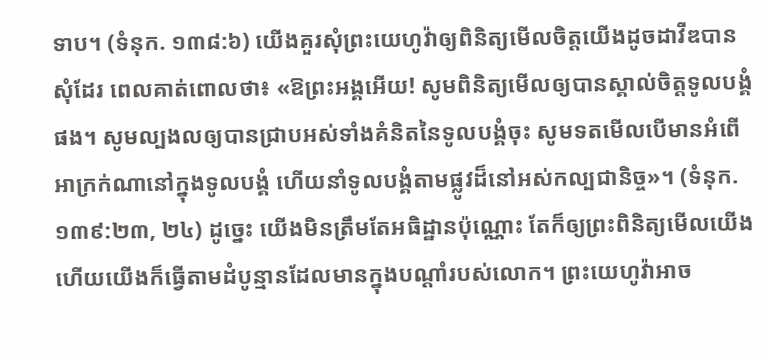ទាប។ (ទំនុក. ១៣៨:៦) យើងគួរសុំព្រះយេហូវ៉ាឲ្យពិនិត្យមើលចិត្តយើងដូចដាវីឌបានសុំដែរ ពេលគាត់ពោលថា៖ «ឱព្រះអង្គអើយ! សូមពិនិត្យមើលឲ្យបានស្គាល់ចិត្តទូលបង្គំផង។ សូមល្បងលឲ្យបានជ្រាបអស់ទាំងគំនិតនៃទូលបង្គំចុះ សូមទតមើលបើមានអំពើអាក្រក់ណានៅក្នុងទូលបង្គំ ហើយនាំទូលបង្គំតាមផ្លូវដ៏នៅអស់កល្បជានិច្ច»។ (ទំនុក. ១៣៩:២៣, ២៤) ដូច្នេះ យើងមិនត្រឹមតែអធិដ្ឋានប៉ុណ្ណោះ តែក៏ឲ្យព្រះពិនិត្យមើលយើង ហើយយើងក៏ធ្វើតាមដំបូន្មានដែលមានក្នុងបណ្ដាំរបស់លោក។ ព្រះយេហូវ៉ាអាច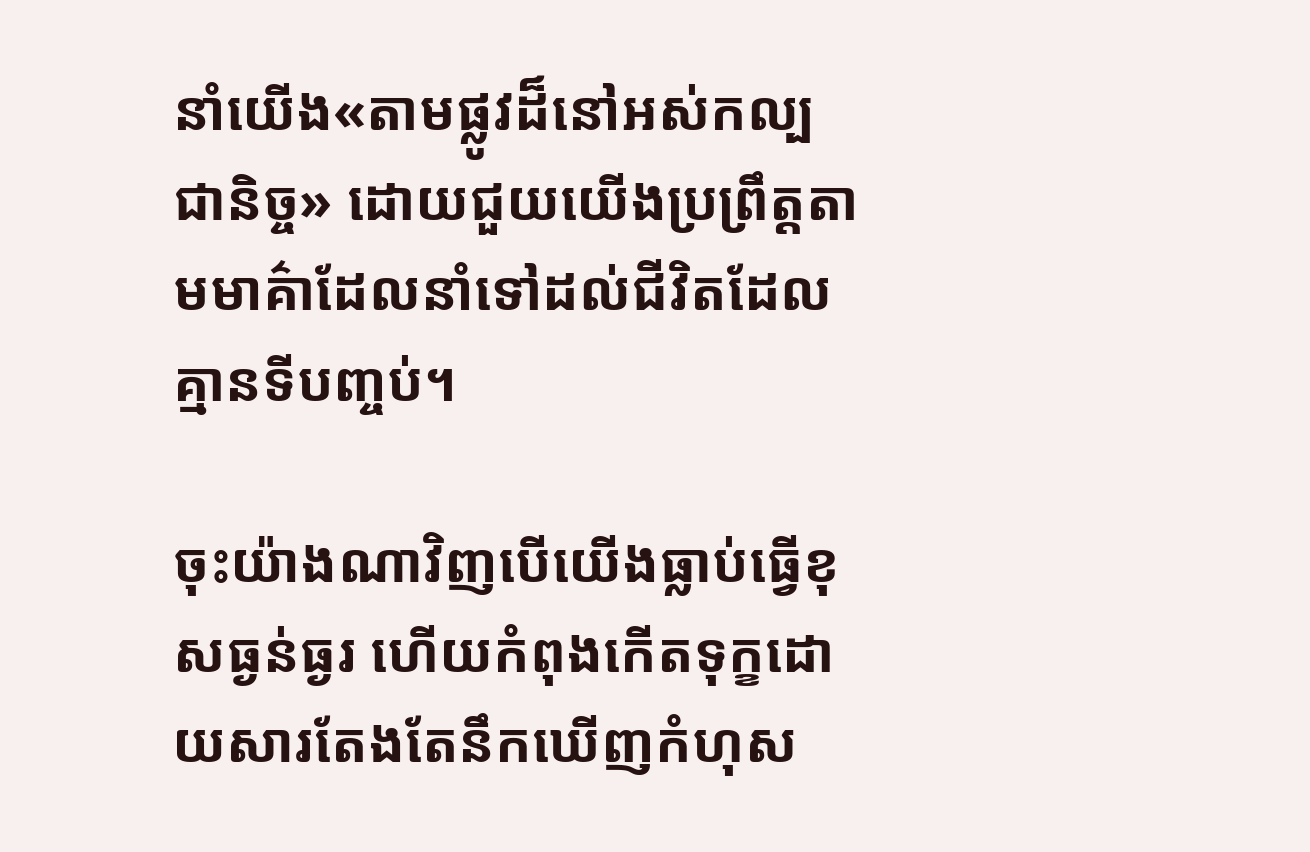នាំយើង«តាមផ្លូវដ៏នៅអស់កល្បជានិច្ច» ដោយជួយយើងប្រព្រឹត្តតាមមាគ៌ាដែលនាំទៅដល់ជីវិតដែលគ្មានទីបញ្ចប់។

ចុះយ៉ាងណាវិញបើយើងធ្លាប់ធ្វើខុសធ្ងន់ធ្ងរ ហើយកំពុងកើតទុក្ខដោយសារតែងតែនឹកឃើញកំហុស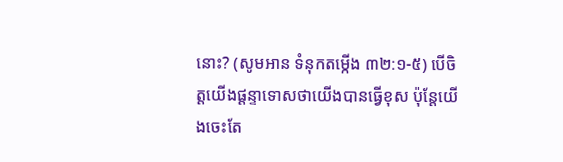នោះ? (សូមអាន ទំនុកតម្កើង ៣២:១-៥) បើចិត្តយើងផ្ដន្ទាទោសថាយើងបានធ្វើខុស ប៉ុន្តែយើងចេះតែ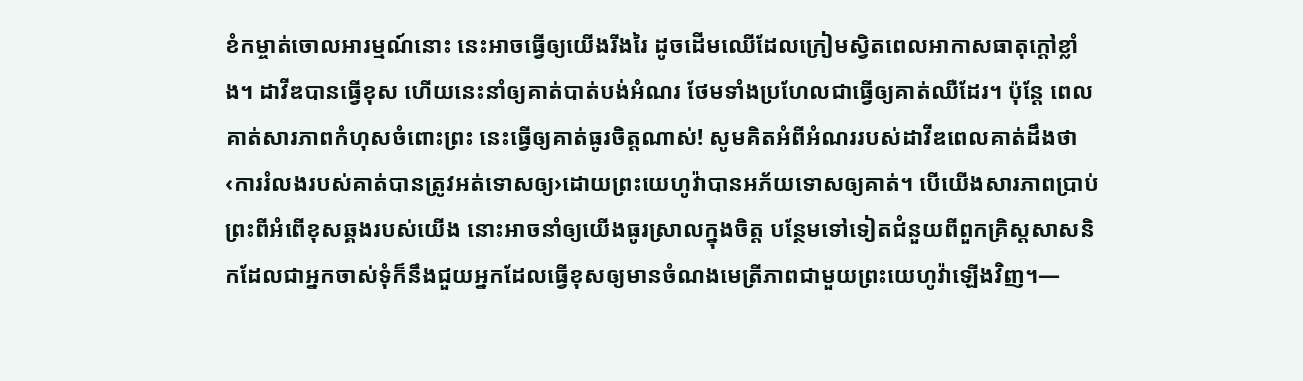ខំកម្ចាត់ចោលអារម្មណ៍នោះ នេះអាចធ្វើឲ្យយើងរីងរៃ ដូចដើមឈើដែលក្រៀមស្វិតពេលអាកាសធាតុក្ដៅខ្លាំង។ ដាវីឌបានធ្វើខុស ហើយនេះនាំឲ្យគាត់បាត់បង់អំណរ ថែមទាំងប្រហែលជាធ្វើឲ្យគាត់ឈឺដែរ។ ប៉ុន្តែ ពេលគាត់សារភាពកំហុសចំពោះព្រះ នេះធ្វើឲ្យគាត់ធូរចិត្តណាស់! សូមគិតអំពីអំណររបស់ដាវីឌពេលគាត់ដឹងថា ‹ការរំលងរបស់គាត់បានត្រូវអត់ទោសឲ្យ›ដោយព្រះយេហូវ៉ាបានអភ័យទោសឲ្យគាត់។ បើយើងសារភាពប្រាប់ព្រះពីអំពើខុសឆ្គងរបស់យើង នោះអាចនាំឲ្យយើងធូរស្រាលក្នុងចិត្ត បន្ថែមទៅទៀតជំនួយពីពួកគ្រិស្តសាសនិកដែលជាអ្នកចាស់ទុំក៏នឹងជួយអ្នកដែលធ្វើខុសឲ្យមានចំណងមេត្រីភាពជាមួយព្រះយេហូវ៉ាឡើងវិញ។—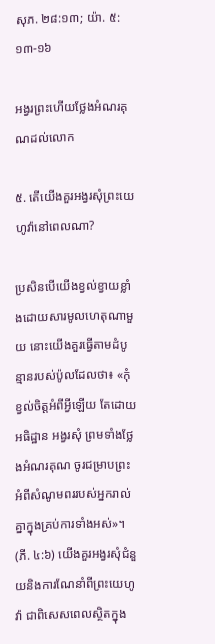សុភ. ២៨:១៣; យ៉ា. ៥:១៣-១៦

អង្វរព្រះហើយថ្លែងអំណរគុណដល់លោក

៥. តើយើងគួរអង្វរសុំព្រះយេហូវ៉ានៅពេលណា?

ប្រសិនបើយើងខ្វល់ខ្វាយខ្លាំងដោយសារមូលហេតុណាមួយ នោះយើងគួរធ្វើតាមដំបូន្មានរបស់ប៉ូលដែលថា៖ «កុំខ្វល់ចិត្តអំពីអ្វីឡើយ តែដោយអធិដ្ឋាន អង្វរសុំ ព្រមទាំងថ្លែងអំណរគុណ ចូរជម្រាបព្រះអំពីសំណូមពររបស់អ្នករាល់គ្នាក្នុងគ្រប់ការទាំងអស់»។ (ភី. ៤:៦) យើងគួរអង្វរសុំជំនួយនិងការណែនាំពីព្រះយេហូវ៉ា ជាពិសេសពេលស្ថិតក្នុង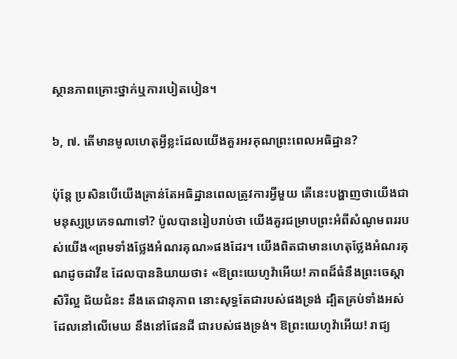ស្ថានភាពគ្រោះថ្នាក់ឬការបៀតបៀន។

៦, ៧. តើមានមូលហេតុអ្វីខ្លះដែលយើងគួរអរគុណព្រះពេលអធិដ្ឋាន?

ប៉ុន្តែ ប្រសិនបើយើងគ្រាន់តែអធិដ្ឋានពេលត្រូវការអ្វីមួយ តើនេះបង្ហាញថាយើងជាមនុស្សប្រភេទណាទៅ? ប៉ូលបានរៀបរាប់ថា យើងគួរជម្រាបព្រះអំពីសំណូមពររបស់យើង«ព្រមទាំងថ្លែងអំណរគុណ»ផងដែរ។ យើងពិតជាមានហេតុថ្លែងអំណរគុណដូចដាវីឌ ដែលបាននិយាយថា៖ «ឱព្រះយេហូវ៉ាអើយ! ភាពដ៏ធំនឹងព្រះចេស្ដា សិរីល្អ ជ័យជំនះ នឹងតេជានុភាព នោះសុទ្ធតែជារបស់ផងទ្រង់ ដ្បិតគ្រប់ទាំងអស់ដែលនៅលើមេឃ នឹងនៅផែនដី ជារបស់ផងទ្រង់។ ឱព្រះយេហូវ៉ាអើយ! រាជ្យ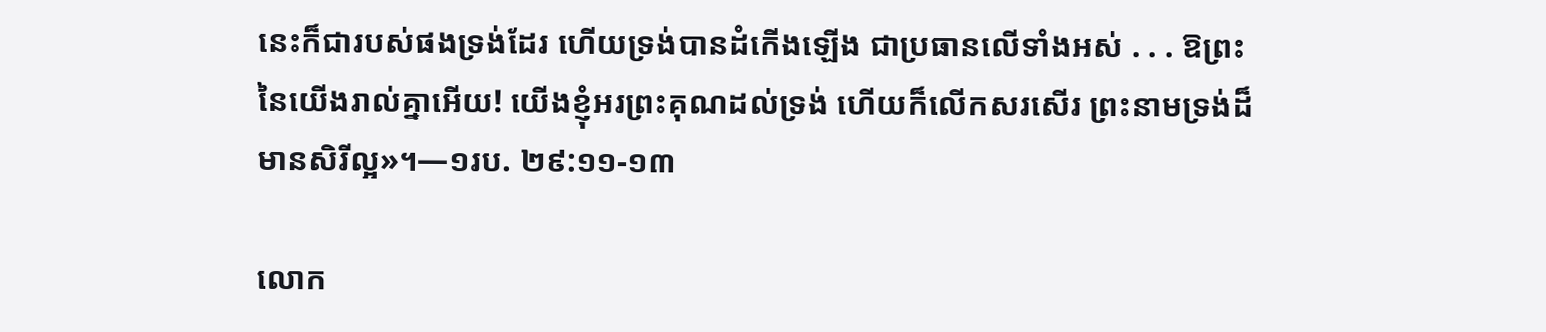នេះក៏ជារបស់ផងទ្រង់ដែរ ហើយទ្រង់បានដំកើងឡើង ជាប្រធានលើទាំងអស់ . . . ឱព្រះនៃយើងរាល់គ្នាអើយ! យើងខ្ញុំអរព្រះគុណដល់ទ្រង់ ហើយក៏លើកសរសើរ ព្រះនាមទ្រង់ដ៏មានសិរីល្អ»។—១រប. ២៩:១១-១៣

លោក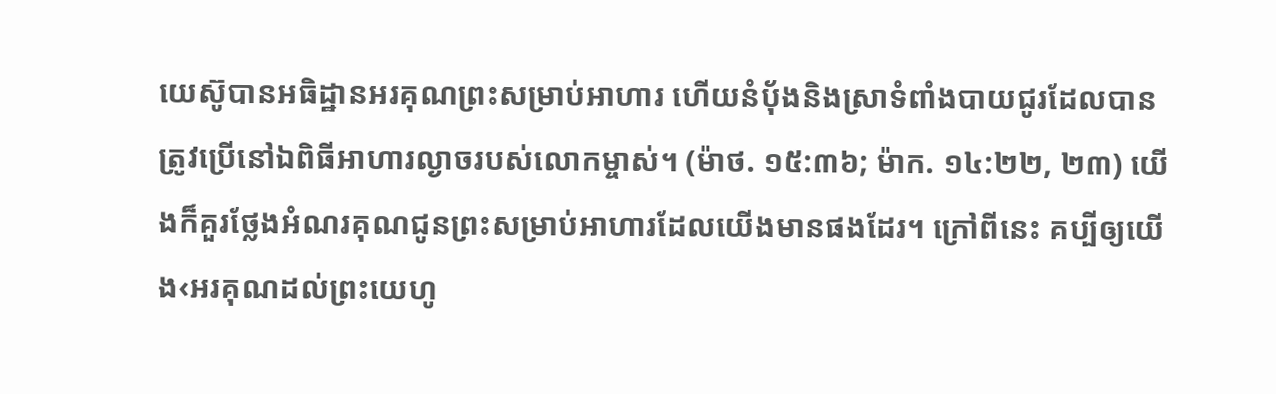យេស៊ូបានអធិដ្ឋានអរគុណព្រះសម្រាប់អាហារ ហើយនំប៉័ងនិងស្រាទំពាំងបាយជូរដែលបានត្រូវប្រើនៅឯពិធីអាហារល្ងាចរបស់លោកម្ចាស់។ (ម៉ាថ. ១៥:៣៦; ម៉ាក. ១៤:២២, ២៣) យើងក៏គួរថ្លែងអំណរគុណជូនព្រះសម្រាប់អាហារដែលយើងមានផងដែរ។ ក្រៅពីនេះ គប្បីឲ្យយើង‹អរគុណដល់ព្រះយេហូ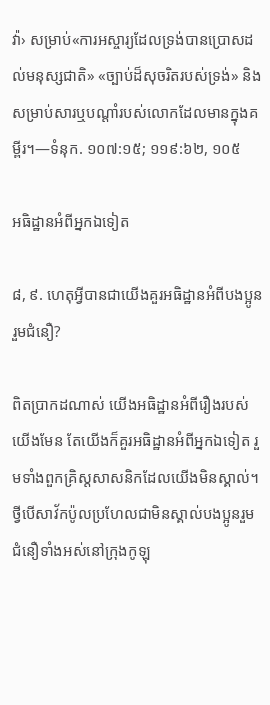វ៉ា› សម្រាប់«ការអស្ចារ្យដែលទ្រង់បានប្រោសដល់មនុស្សជាតិ» «ច្បាប់ដ៏សុចរិតរបស់ទ្រង់» និងសម្រាប់សារឬបណ្ដាំរបស់លោកដែលមានក្នុងគម្ពីរ។—ទំនុក. ១០៧:១៥; ១១៩:៦២, ១០៥

អធិដ្ឋានអំពីអ្នកឯទៀត

៨, ៩. ហេតុអ្វីបានជាយើងគួរអធិដ្ឋានអំពីបងប្អូនរួមជំនឿ?

ពិតប្រាកដណាស់ យើងអធិដ្ឋានអំពីរឿងរបស់យើងមែន តែយើងក៏គួរអធិដ្ឋានអំពីអ្នកឯទៀត រួមទាំងពួកគ្រិស្តសាសនិកដែលយើងមិនស្គាល់។ ថ្វីបើសាវ័កប៉ូលប្រហែលជាមិនស្គាល់បងប្អូនរួមជំនឿទាំងអស់នៅក្រុងកូឡុ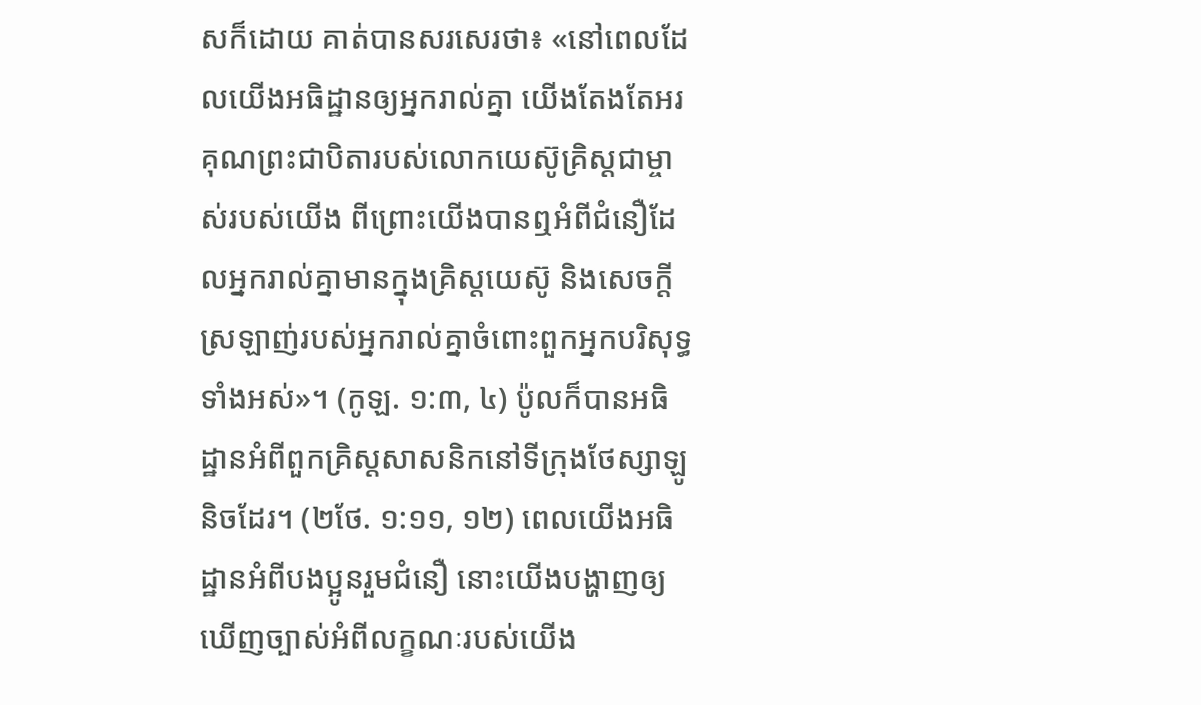សក៏ដោយ គាត់បានសរសេរថា៖ «នៅពេលដែលយើងអធិដ្ឋានឲ្យអ្នករាល់គ្នា យើងតែងតែអរគុណព្រះជាបិតារបស់លោកយេស៊ូគ្រិស្តជាម្ចាស់របស់យើង ពីព្រោះយើងបានឮអំពីជំនឿដែលអ្នករាល់គ្នាមានក្នុងគ្រិស្តយេស៊ូ និងសេចក្ដីស្រឡាញ់របស់អ្នករាល់គ្នាចំពោះពួកអ្នកបរិសុទ្ធទាំងអស់»។ (កូឡ. ១:៣, ៤) ប៉ូលក៏បានអធិដ្ឋានអំពីពួកគ្រិស្តសាសនិកនៅទីក្រុងថែស្សាឡូនិចដែរ។ (២ថែ. ១:១១, ១២) ពេលយើងអធិដ្ឋានអំពីបងប្អូនរួមជំនឿ នោះយើងបង្ហាញឲ្យឃើញច្បាស់អំពីលក្ខណៈរបស់យើង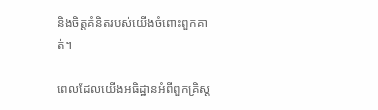និងចិត្តគំនិតរបស់យើងចំពោះពួកគាត់។

ពេលដែលយើងអធិដ្ឋានអំពីពួកគ្រិស្ត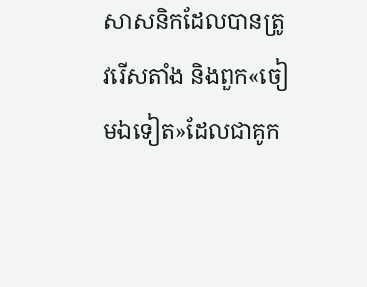សាសនិកដែលបានត្រូវរើសតាំង និងពួក«ចៀមឯទៀត»ដែលជាគូក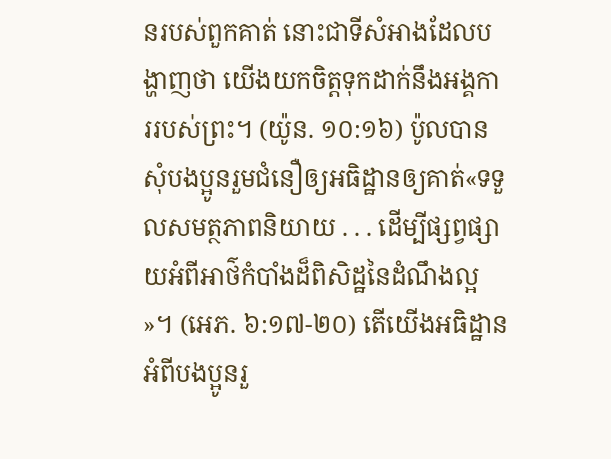នរបស់ពួកគាត់ នោះជាទីសំអាងដែលបង្ហាញថា យើងយកចិត្តទុកដាក់នឹងអង្គការរបស់ព្រះ។ (យ៉ូន. ១០:១៦) ប៉ូលបានសុំបងប្អូនរួមជំនឿឲ្យអធិដ្ឋានឲ្យគាត់«ទទួលសមត្ថភាពនិយាយ . . . ដើម្បីផ្សព្វផ្សាយអំពីអាថ៌កំបាំងដ៏ពិសិដ្ឋនៃដំណឹងល្អ»។ (អេភ. ៦:១៧-២០) តើយើងអធិដ្ឋានអំពីបងប្អូនរួ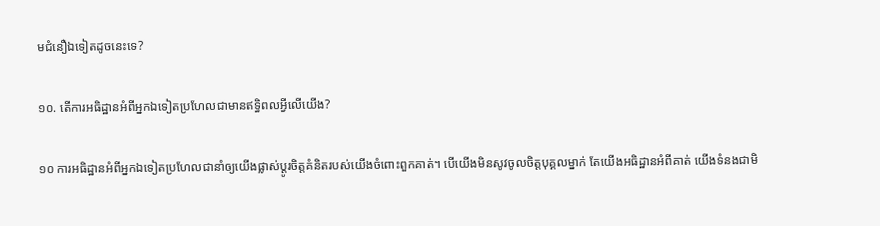មជំនឿឯទៀតដូចនេះទេ?

១០. តើការអធិដ្ឋានអំពីអ្នកឯទៀតប្រហែលជាមានឥទ្ធិពលអ្វីលើយើង?

១០ ការអធិដ្ឋានអំពីអ្នកឯទៀតប្រហែលជានាំឲ្យយើងផ្លាស់ប្ដូរចិត្តគំនិតរបស់យើងចំពោះពួកគាត់។ បើយើងមិនសូវចូលចិត្តបុគ្គលម្នាក់ តែយើងអធិដ្ឋានអំពីគាត់ យើងទំនងជាមិ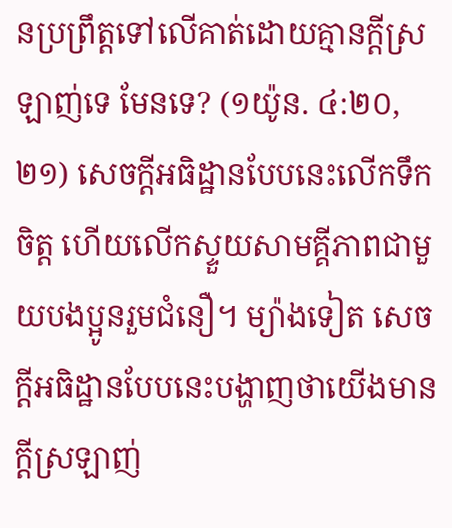នប្រព្រឹត្តទៅលើគាត់ដោយគ្មានក្ដីស្រឡាញ់ទេ មែនទេ? (១យ៉ូន. ៤:២០, ២១) សេចក្ដីអធិដ្ឋានបែបនេះលើកទឹកចិត្ត ហើយលើកស្ទួយសាមគ្គីភាពជាមួយបងប្អូនរួមជំនឿ។ ម្យ៉ាងទៀត សេចក្ដីអធិដ្ឋានបែបនេះបង្ហាញថាយើងមានក្ដីស្រឡាញ់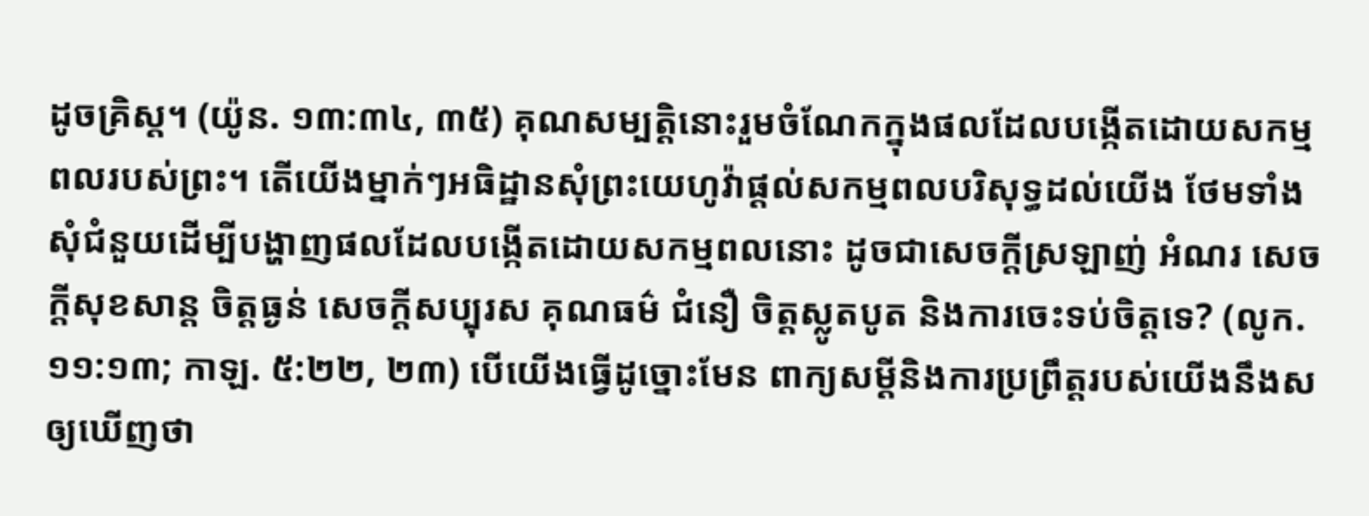ដូចគ្រិស្ត។ (យ៉ូន. ១៣:៣៤, ៣៥) គុណសម្បត្ដិនោះរួមចំណែកក្នុងផលដែលបង្កើតដោយសកម្មពលរបស់ព្រះ។ តើយើងម្នាក់ៗអធិដ្ឋានសុំព្រះយេហូវ៉ាផ្ដល់សកម្មពលបរិសុទ្ធដល់យើង ថែមទាំងសុំជំនួយដើម្បីបង្ហាញផលដែលបង្កើតដោយសកម្មពលនោះ ដូចជាសេចក្ដីស្រឡាញ់ អំណរ សេចក្ដីសុខសាន្ត ចិត្តធ្ងន់ សេចក្ដីសប្បុរស គុណធម៌ ជំនឿ ចិត្តស្លូតបូត និងការចេះទប់ចិត្តទេ? (លូក. ១១:១៣; កាឡ. ៥:២២, ២៣) បើយើងធ្វើដូច្នោះមែន ពាក្យសម្ដីនិងការប្រព្រឹត្តរបស់យើងនឹងសឲ្យឃើញថា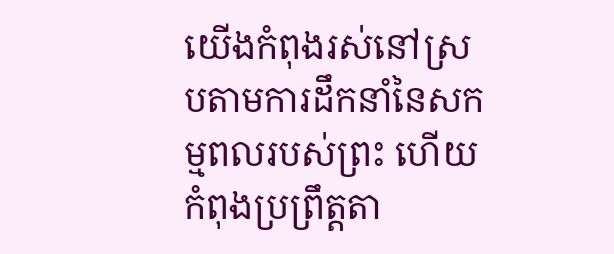យើងកំពុងរស់នៅស្របតាមការដឹកនាំនៃសកម្មពលរបស់ព្រះ ហើយកំពុងប្រព្រឹត្តតា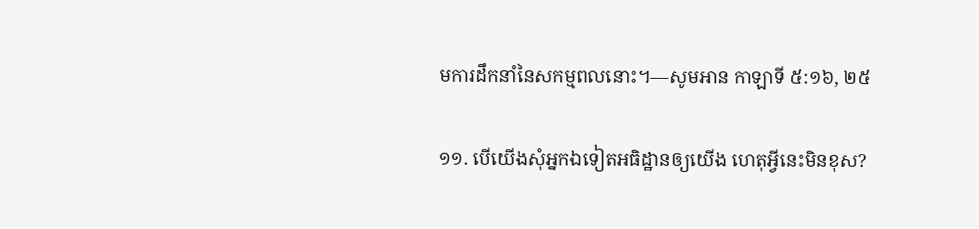មការដឹកនាំនៃសកម្មពលនោះ។—សូមអាន កាឡាទី ៥:១៦, ២៥

១១. បើយើងសុំអ្នកឯទៀតអធិដ្ឋានឲ្យយើង ហេតុអ្វីនេះមិនខុស?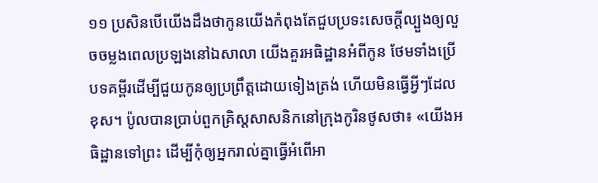១១ ប្រសិនបើយើងដឹងថាកូនយើងកំពុងតែជួបប្រទះសេចក្ដីល្បួងឲ្យលួចចម្លងពេលប្រឡងនៅឯសាលា យើងគួរអធិដ្ឋានអំពីកូន ថែមទាំងប្រើបទគម្ពីរដើម្បីជួយកូនឲ្យប្រព្រឹត្តដោយទៀងត្រង់ ហើយមិនធ្វើអ្វីៗដែលខុស។ ប៉ូលបានប្រាប់ពួកគ្រិស្តសាសនិកនៅក្រុងកូរិនថូសថា៖ «យើងអធិដ្ឋានទៅព្រះ ដើម្បីកុំឲ្យអ្នករាល់គ្នាធ្វើអំពើអា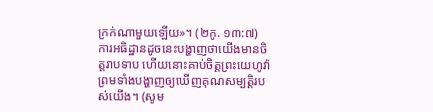ក្រក់ណាមួយឡើយ»។ (២កូ. ១៣:៧) ការអធិដ្ឋានដូចនេះបង្ហាញថាយើងមានចិត្តរាបទាប ហើយនោះគាប់ចិត្តព្រះយេហូវ៉ា ព្រមទាំងបង្ហាញឲ្យឃើញគុណសម្បត្ដិរបស់យើង។ (សូម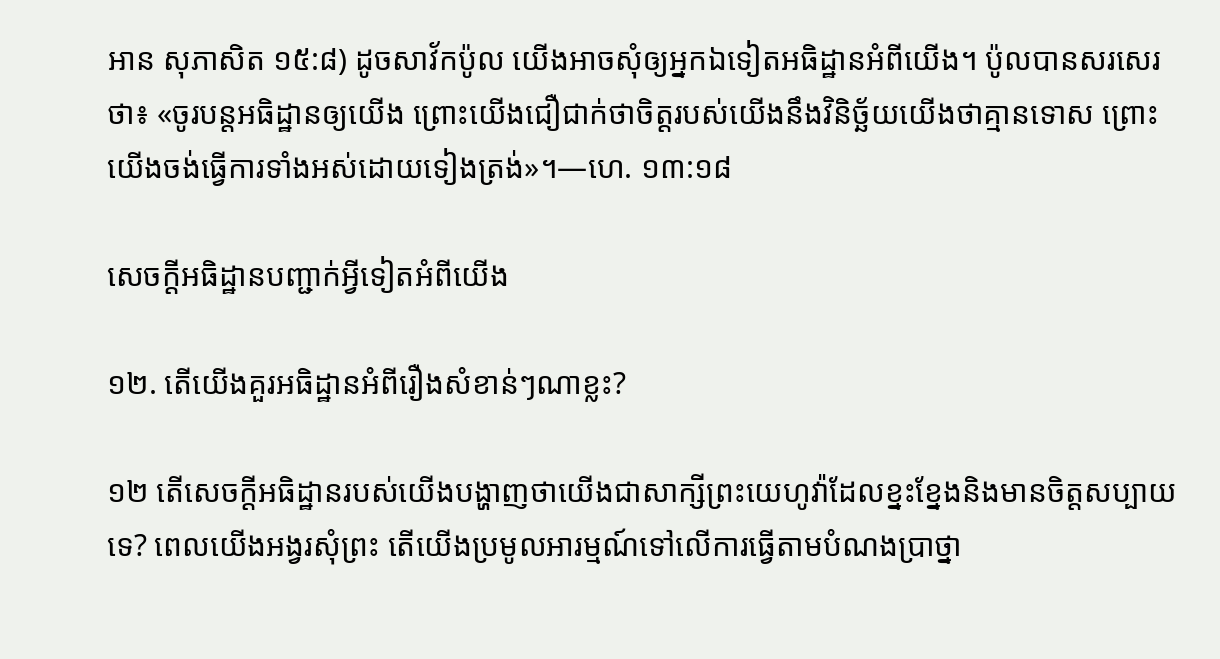អាន សុភាសិត ១៥:៨) ដូចសាវ័កប៉ូល យើងអាចសុំឲ្យអ្នកឯទៀតអធិដ្ឋានអំពីយើង។ ប៉ូលបានសរសេរថា៖ «ចូរបន្តអធិដ្ឋានឲ្យយើង ព្រោះយើងជឿជាក់ថាចិត្តរបស់យើងនឹងវិនិច្ឆ័យយើងថាគ្មានទោស ព្រោះយើងចង់ធ្វើការទាំងអស់ដោយទៀងត្រង់»។—ហេ. ១៣:១៨

សេចក្ដីអធិដ្ឋានបញ្ជាក់អ្វីទៀតអំពីយើង

១២. តើយើងគួរអធិដ្ឋានអំពីរឿងសំខាន់ៗណាខ្លះ?

១២ តើសេចក្ដីអធិដ្ឋានរបស់យើងបង្ហាញថាយើងជាសាក្សីព្រះយេហូវ៉ាដែលខ្នះខ្នែងនិងមានចិត្តសប្បាយទេ? ពេលយើងអង្វរសុំព្រះ តើយើងប្រមូលអារម្មណ៍ទៅលើការធ្វើតាមបំណងប្រាថ្នា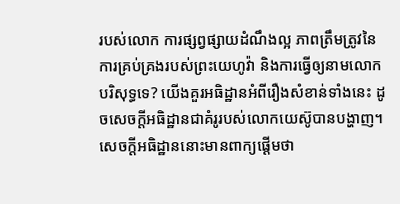របស់លោក ការផ្សព្វផ្សាយដំណឹងល្អ ភាពត្រឹមត្រូវនៃការគ្រប់គ្រងរបស់ព្រះយេហូវ៉ា និងការធ្វើឲ្យនាមលោកបរិសុទ្ធទេ? យើងគួរអធិដ្ឋានអំពីរឿងសំខាន់ទាំងនេះ ដូចសេចក្ដីអធិដ្ឋានជាគំរូរបស់លោកយេស៊ូបានបង្ហាញ។ សេចក្ដីអធិដ្ឋាននោះមានពាក្យផ្ដើមថា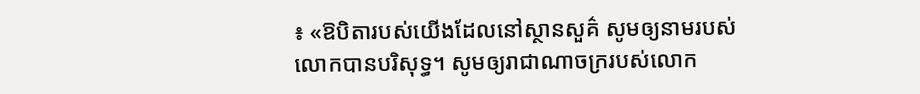៖ «ឱបិតារបស់យើងដែលនៅស្ថានសួគ៌ សូមឲ្យនាមរបស់លោកបានបរិសុទ្ធ។ សូមឲ្យរាជាណាចក្ររបស់លោក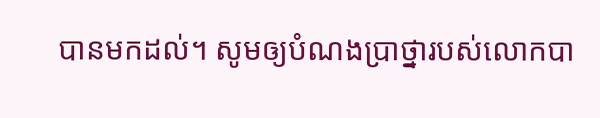បានមកដល់។ សូមឲ្យបំណងប្រាថ្នារបស់លោកបា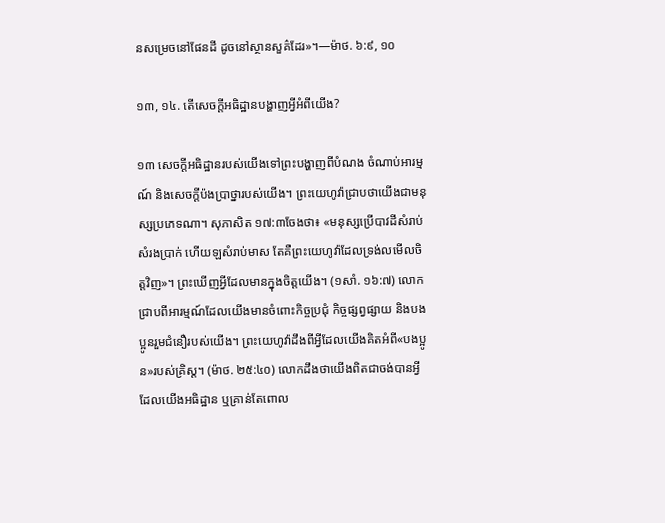នសម្រេចនៅផែនដី ដូចនៅស្ថានសួគ៌ដែរ»។—ម៉ាថ. ៦:៩, ១០

១៣, ១៤. តើសេចក្ដីអធិដ្ឋានបង្ហាញអ្វីអំពីយើង?

១៣ សេចក្ដីអធិដ្ឋានរបស់យើងទៅព្រះបង្ហាញពីបំណង ចំណាប់អារម្មណ៍ និងសេចក្ដីប៉ងប្រាថ្នារបស់យើង។ ព្រះយេហូវ៉ាជ្រាបថាយើងជាមនុស្សប្រភេទណា។ សុភាសិត ១៧:៣ចែងថា៖ «មនុស្សប្រើបាវដីសំរាប់សំរងប្រាក់ ហើយឡសំរាប់មាស តែគឺព្រះយេហូវ៉ាដែលទ្រង់លមើលចិត្តវិញ»។ ព្រះឃើញអ្វីដែលមានក្នុងចិត្តយើង។ (១សាំ. ១៦:៧) លោកជ្រាបពីអារម្មណ៍ដែលយើងមានចំពោះកិច្ចប្រជុំ កិច្ចផ្សព្វផ្សាយ និងបងប្អូនរួមជំនឿរបស់យើង។ ព្រះយេហូវ៉ាដឹងពីអ្វីដែលយើងគិតអំពី«បងប្អូន»របស់គ្រិស្ត។ (ម៉ាថ. ២៥:៤០) លោកដឹងថាយើងពិតជាចង់បានអ្វីដែលយើងអធិដ្ឋាន ឬគ្រាន់តែពោល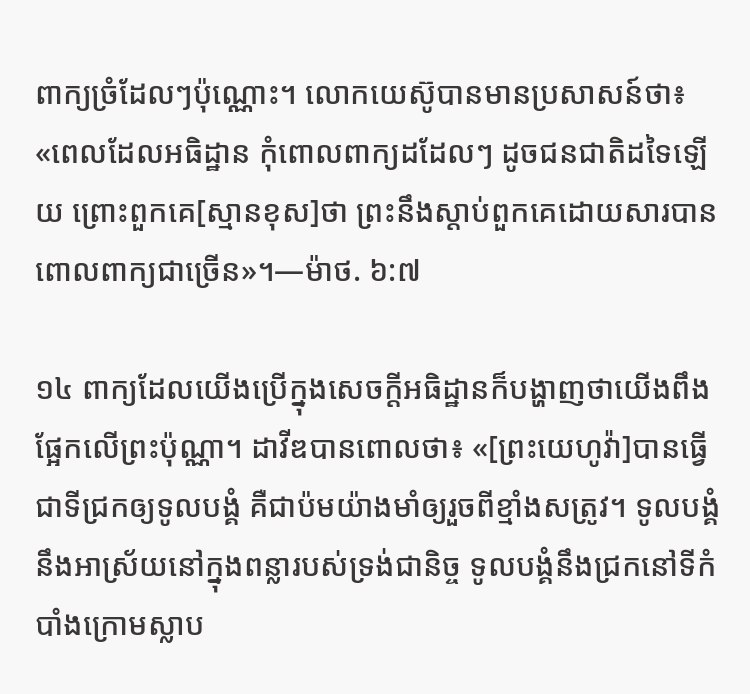ពាក្យច្រំដែលៗប៉ុណ្ណោះ។ លោកយេស៊ូបានមានប្រសាសន៍ថា៖ «ពេលដែលអធិដ្ឋាន កុំពោលពាក្យដដែលៗ ដូចជនជាតិដទៃឡើយ ព្រោះពួកគេ[ស្មានខុស]ថា ព្រះនឹងស្ដាប់ពួកគេដោយសារបានពោលពាក្យជាច្រើន»។—ម៉ាថ. ៦:៧

១៤ ពាក្យដែលយើងប្រើក្នុងសេចក្ដីអធិដ្ឋានក៏បង្ហាញថាយើងពឹងផ្អែកលើព្រះប៉ុណ្ណា។ ដាវីឌបានពោលថា៖ «[ព្រះយេហូវ៉ា]បានធ្វើជាទីជ្រកឲ្យទូលបង្គំ គឺជាប៉មយ៉ាងមាំឲ្យរួចពីខ្មាំងសត្រូវ។ ទូលបង្គំនឹងអាស្រ័យនៅក្នុងពន្លារបស់ទ្រង់ជានិច្ច ទូលបង្គំនឹងជ្រកនៅទីកំបាំងក្រោមស្លាប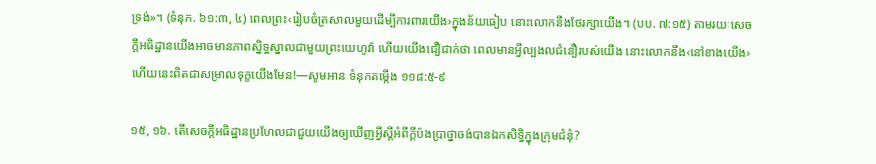ទ្រង់»។ (ទំនុក. ៦១:៣, ៤) ពេលព្រះ‹រៀបចំត្រសាលមួយដើម្បីការពារយើង›ក្នុងន័យធៀប នោះលោកនឹងថែរក្សាយើង។ (បប. ៧:១៥) តាមរយៈសេចក្ដីអធិដ្ឋានយើងអាចមានភាពស្និទ្ធស្នាលជាមួយព្រះយេហូវ៉ា ហើយយើងជឿជាក់ថា ពេលមានអ្វីល្បងលជំនឿរបស់យើង នោះលោកនឹង‹នៅខាងយើង› ហើយនេះពិតជាសម្រាលទុក្ខយើងមែន!—សូមអាន ទំនុកតម្កើង ១១៨:៥-៩

១៥, ១៦. តើសេចក្ដីអធិដ្ឋានប្រហែលជាជួយយើងឲ្យឃើញអ្វីស្តីអំពីក្ដីប៉ងប្រាថ្នាចង់បានឯកសិទ្ធិក្នុងក្រុមជំនុំ?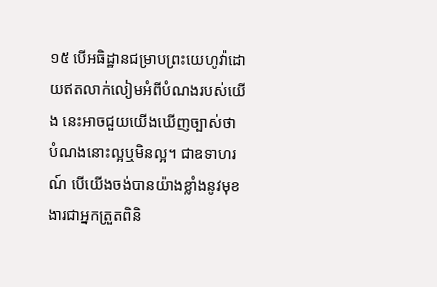១៥ បើអធិដ្ឋានជម្រាបព្រះយេហូវ៉ាដោយឥតលាក់លៀមអំពីបំណងរបស់យើង នេះអាចជួយយើងឃើញច្បាស់ថា បំណងនោះល្អឬមិនល្អ។ ជាឧទាហរណ៍ បើយើងចង់បានយ៉ាងខ្លាំងនូវមុខងារជាអ្នកត្រួតពិនិ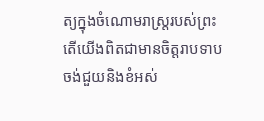ត្យក្នុងចំណោមរាស្ត្ររបស់ព្រះ តើយើងពិតជាមានចិត្តរាបទាបចង់ជួយនិងខំអស់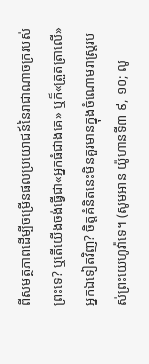ពីសមត្ថភាពដើម្បីចម្រើនផលប្រយោជន៍នៃរាជាណាចក្ររបស់ព្រះទេ? ឬតើយើងចង់ធ្វើជា«អ្នកធំជាងគេ» ឬក៏«ត្រួតត្រាលើ»អ្នកឯទៀតវិញ? ចិត្តគំនិតនេះមិនគួរមានក្នុងចំណោមរាស្ត្ររបស់ព្រះយេហូវ៉ាទេ។ (សូមអាន យ៉ូហានទី៣ ៩, ១០; លូ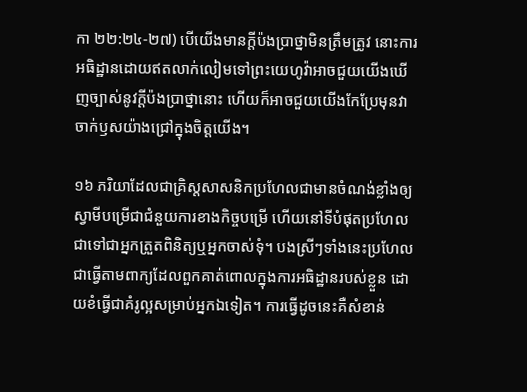កា ២២:២៤-២៧) បើយើងមានក្ដីប៉ងប្រាថ្នាមិនត្រឹមត្រូវ នោះការអធិដ្ឋានដោយឥតលាក់លៀមទៅព្រះយេហូវ៉ាអាចជួយយើងឃើញច្បាស់នូវក្ដីប៉ងប្រាថ្នានោះ ហើយក៏អាចជួយយើងកែប្រែមុនវាចាក់ឫសយ៉ាងជ្រៅក្នុងចិត្តយើង។

១៦ ភរិយាដែលជាគ្រិស្តសាសនិកប្រហែលជាមានចំណង់ខ្លាំងឲ្យស្វាមីបម្រើជាជំនួយការខាងកិច្ចបម្រើ ហើយនៅទីបំផុតប្រហែលជាទៅជាអ្នកត្រួតពិនិត្យឬអ្នកចាស់ទុំ។ បងស្រីៗទាំងនេះប្រហែលជាធ្វើតាមពាក្យដែលពួកគាត់ពោលក្នុងការអធិដ្ឋានរបស់ខ្លួន ដោយខំធ្វើជាគំរូល្អសម្រាប់អ្នកឯទៀត។ ការធ្វើដូចនេះគឺសំខាន់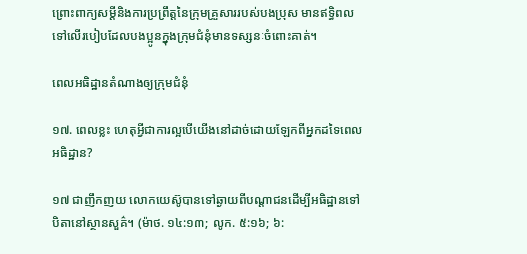ព្រោះពាក្យសម្ដីនិងការប្រព្រឹត្តនៃក្រុមគ្រួសាររបស់បងប្រុស មានឥទ្ធិពលទៅលើរបៀបដែលបងប្អូនក្នុងក្រុមជំនុំមានទស្សនៈចំពោះគាត់។

ពេលអធិដ្ឋានតំណាងឲ្យក្រុមជំនុំ

១៧. ពេលខ្លះ ហេតុអ្វីជាការល្អបើយើងនៅដាច់ដោយឡែកពីអ្នកដទៃពេលអធិដ្ឋាន?

១៧ ជាញឹកញយ លោកយេស៊ូបានទៅឆ្ងាយពីបណ្ដាជនដើម្បីអធិដ្ឋានទៅបិតានៅស្ថានសួគ៌។ (ម៉ាថ. ១៤:១៣; លូក. ៥:១៦; ៦: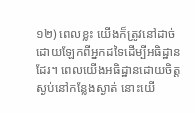១២) ពេលខ្លះ យើងក៏ត្រូវនៅដាច់ដោយឡែកពីអ្នកដទៃដើម្បីអធិដ្ឋានដែរ។ ពេលយើងអធិដ្ឋានដោយចិត្តស្ងប់នៅកន្លែងស្ងាត់ នោះយើ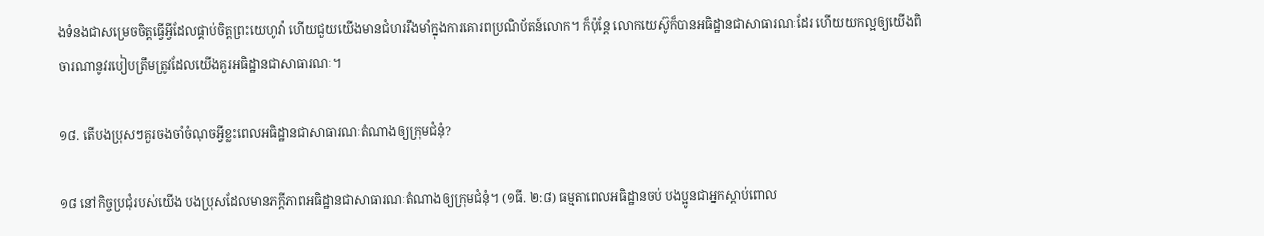ងទំនងជាសម្រេចចិត្តធ្វើអ្វីដែលផ្គាប់ចិត្តព្រះយេហូវ៉ា ហើយជួយយើងមានជំហររឹងមាំក្នុងការគោរពប្រណិប័តន៍លោក។ ក៏ប៉ុន្តែ លោកយេស៊ូក៏បានអធិដ្ឋានជាសាធារណៈដែរ ហើយយកល្អឲ្យយើងពិចារណានូវរបៀបត្រឹមត្រូវដែលយើងគួរអធិដ្ឋានជាសាធារណៈ។

១៨. តើបងប្រុសៗគួរចងចាំចំណុចអ្វីខ្លះពេលអធិដ្ឋានជាសាធារណៈតំណាងឲ្យក្រុមជំនុំ?

១៨ នៅកិច្ចប្រជុំរបស់យើង បងប្រុសដែលមានភក្ដីភាពអធិដ្ឋានជាសាធារណៈតំណាងឲ្យក្រុមជំនុំ។ (១ធី. ២:៨) ធម្មតាពេលអធិដ្ឋានចប់ បងប្អូនជាអ្នកស្ដាប់ពោល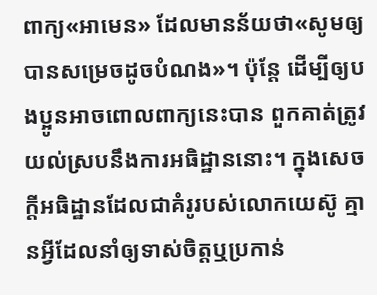ពាក្យ«អាមេន» ដែលមានន័យថា«សូមឲ្យបានសម្រេចដូចបំណង»។ ប៉ុន្តែ ដើម្បីឲ្យបងប្អូនអាចពោលពាក្យនេះបាន ពួកគាត់ត្រូវយល់ស្របនឹងការអធិដ្ឋាននោះ។ ក្នុងសេចក្ដីអធិដ្ឋានដែលជាគំរូរបស់លោកយេស៊ូ គ្មានអ្វីដែលនាំឲ្យទាស់ចិត្តឬប្រកាន់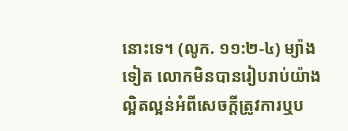នោះទេ។ (លូក. ១១:២-៤) ម្យ៉ាងទៀត លោកមិនបានរៀបរាប់យ៉ាងល្អិតល្អន់អំពីសេចក្ដីត្រូវការឬប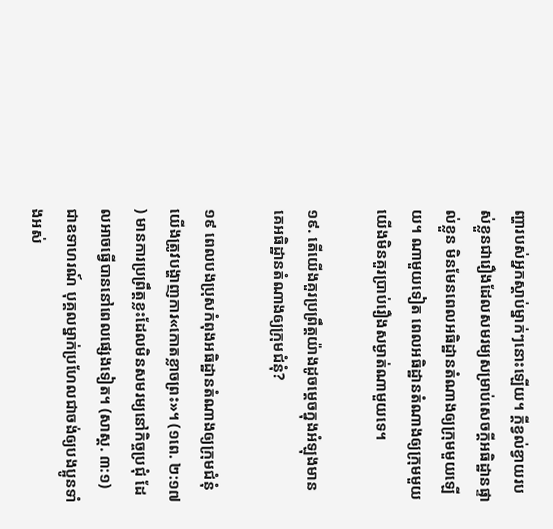ញ្ហារបស់អ្នកស្ដាប់ម្នាក់ៗនោះឡើយ។ ក្ដីខ្វល់ខ្វាយរបស់ខ្លួនជារឿងដែលសមរម្យសម្រាប់សេចក្ដីអធិដ្ឋានផ្ទាល់ខ្លួន មិនមែនពេលអធិដ្ឋានតំណាងឲ្យក្រុមមួយឡើយ។ ណាមួយទៀត ពេលអធិដ្ឋានតំណាងឲ្យក្រុមមួយ យើងមិនគួរប្រាប់រឿងសម្ងាត់ណាមួយទេ។

១៩. តើយើងគួរប្រព្រឹត្តយ៉ាងដូចម្ដេចក្នុងអំឡុងមានគេអធិដ្ឋានតំណាងឲ្យក្រុមជំនុំ?

១៩ ពេលបងប្រុសកំពុងអធិដ្ឋានតំណាងឲ្យក្រុមជំនុំ យើងត្រូវបង្ហាញការ«កោតខ្លាចព្រះ»។ (១ពេ. ២:១៧) មានការប្រព្រឹត្តខ្លះដែលមិនសមរម្យនៅកិច្ចប្រជុំ ដែលអាចធ្វើបាននៅពេលផ្សេងទៀត។ (សាស្ដ. ៣:១) ជាឧទាហរណ៍ បុគ្គលម្នាក់ប្រហែលជាចង់ឲ្យបងប្អូនទាំងអស់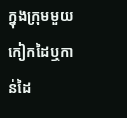ក្នុងក្រុមមួយ កៀកដៃឬកាន់ដៃ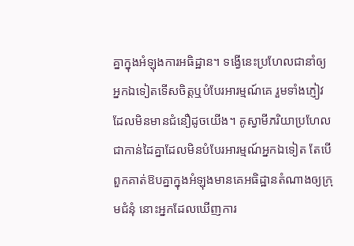គ្នាក្នុងអំឡុងការអធិដ្ឋាន។ ទង្វើនេះប្រហែលជានាំឲ្យអ្នកឯទៀតទើសចិត្តឬបំបែរអារម្មណ៍គេ រួមទាំងភ្ញៀវដែលមិនមានជំនឿដូចយើង។ គូស្វាមីភរិយាប្រហែលជាកាន់ដៃគ្នាដែលមិនបំបែរអារម្មណ៍អ្នកឯទៀត តែបើពួកគាត់ឱបគ្នាក្នុងអំឡុងមានគេអធិដ្ឋានតំណាងឲ្យក្រុមជំនុំ នោះអ្នកដែលឃើញការ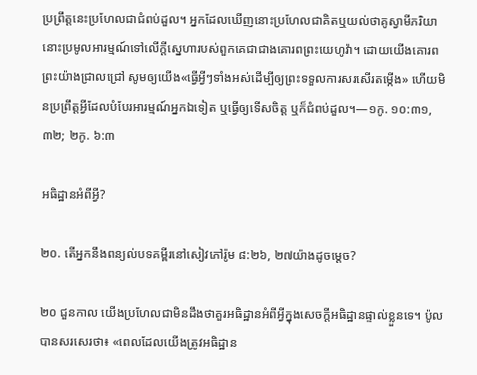ប្រព្រឹត្តនេះប្រហែលជាជំពប់ដួល។ អ្នកដែលឃើញនោះប្រហែលជាគិតឬយល់ថាគូស្វាមីភរិយានោះប្រមូលអារម្មណ៍ទៅលើក្ដីស្នេហារបស់ពួកគេជាជាងគោរពព្រះយេហូវ៉ា។ ដោយយើងគោរពព្រះយ៉ាងជ្រាលជ្រៅ សូមឲ្យយើង«ធ្វើអ្វីៗទាំងអស់ដើម្បីឲ្យព្រះទទួលការសរសើរតម្កើង» ហើយមិនប្រព្រឹត្តអ្វីដែលបំបែរអារម្មណ៍អ្នកឯទៀត ឬធ្វើឲ្យទើសចិត្ត ឬក៏ជំពប់ដួល។—១កូ. ១០:៣១, ៣២; ២កូ. ៦:៣

អធិដ្ឋានអំពីអ្វី?

២០. តើអ្នកនឹងពន្យល់បទគម្ពីរនៅសៀវភៅរ៉ូម ៨:២៦, ២៧យ៉ាងដូចម្ដេច?

២០ ជួនកាល យើងប្រហែលជាមិនដឹងថាគួរអធិដ្ឋានអំពីអ្វីក្នុងសេចក្ដីអធិដ្ឋានផ្ទាល់ខ្លួនទេ។ ប៉ូលបានសរសេរថា៖ «ពេលដែលយើងត្រូវអធិដ្ឋាន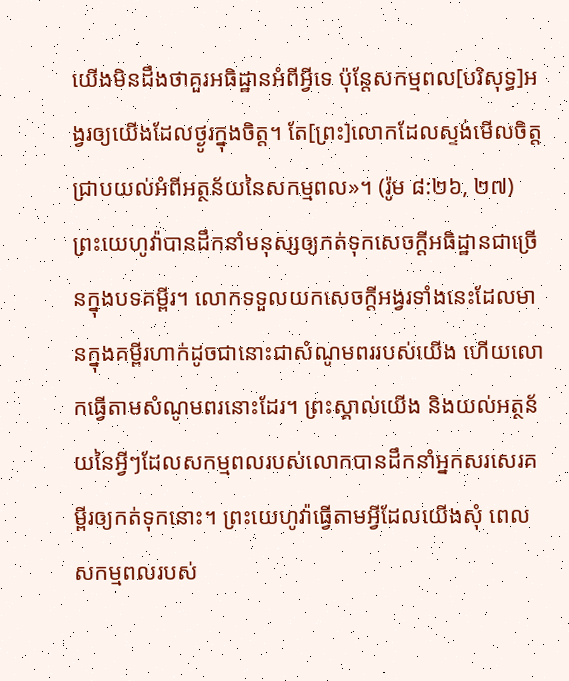យើងមិនដឹងថាគួរអធិដ្ឋានអំពីអ្វីទេ ប៉ុន្តែសកម្មពល[បរិសុទ្ធ]អង្វរឲ្យយើងដែលថ្ងូរក្នុងចិត្ត។ តែ[ព្រះ]លោកដែលស្ទង់មើលចិត្ត ជ្រាបយល់អំពីអត្ថន័យនៃសកម្មពល»។ (រ៉ូម ៨:២៦, ២៧) ព្រះយេហូវ៉ាបានដឹកនាំមនុស្សឲ្យកត់ទុកសេចក្ដីអធិដ្ឋានជាច្រើនក្នុងបទគម្ពីរ។ លោកទទួលយកសេចក្ដីអង្វរទាំងនេះដែលមានក្នុងគម្ពីរហាក់ដូចជានោះជាសំណូមពររបស់យើង ហើយលោកធ្វើតាមសំណូមពរនោះដែរ។ ព្រះស្គាល់យើង និងយល់អត្ថន័យនៃអ្វីៗដែលសកម្មពលរបស់លោកបានដឹកនាំអ្នកសរសេរគម្ពីរឲ្យកត់ទុកនោះ។ ព្រះយេហូវ៉ាធ្វើតាមអ្វីដែលយើងសុំ ពេលសកម្មពលរបស់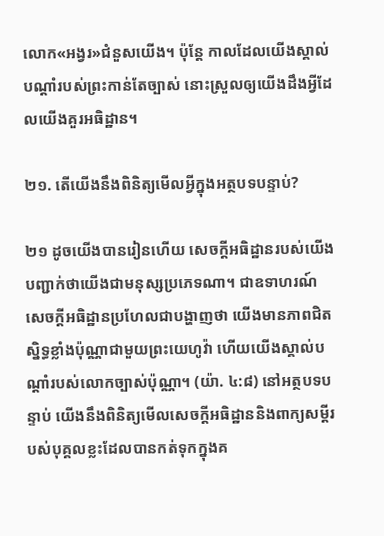លោក«អង្វរ»ជំនួសយើង។ ប៉ុន្តែ កាលដែលយើងស្គាល់បណ្ដាំរបស់ព្រះកាន់តែច្បាស់ នោះស្រួលឲ្យយើងដឹងអ្វីដែលយើងគួរអធិដ្ឋាន។

២១. តើយើងនឹងពិនិត្យមើលអ្វីក្នុងអត្ថបទបន្ទាប់?

២១ ដូចយើងបានរៀនហើយ សេចក្ដីអធិដ្ឋានរបស់យើងបញ្ជាក់ថាយើងជាមនុស្សប្រភេទណា។ ជាឧទាហរណ៍ សេចក្ដីអធិដ្ឋានប្រហែលជាបង្ហាញថា យើងមានភាពជិតស្និទ្ធខ្លាំងប៉ុណ្ណាជាមួយព្រះយេហូវ៉ា ហើយយើងស្គាល់បណ្ដាំរបស់លោកច្បាស់ប៉ុណ្ណា។ (យ៉ា. ៤:៨) នៅអត្ថបទបន្ទាប់ យើងនឹងពិនិត្យមើលសេចក្ដីអធិដ្ឋាននិងពាក្យសម្ដីរបស់បុគ្គលខ្លះដែលបានកត់ទុកក្នុងគ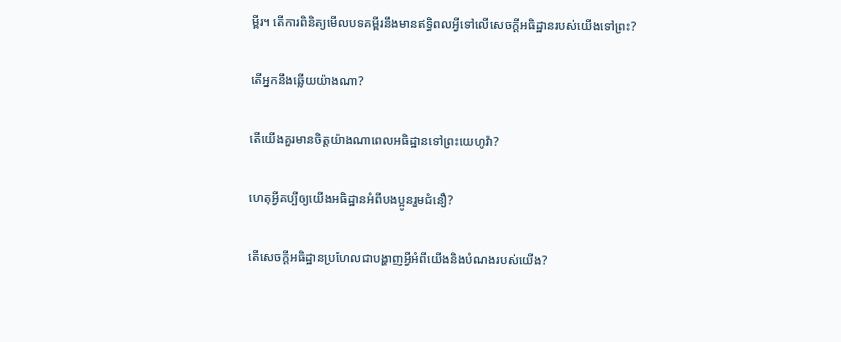ម្ពីរ។ តើការពិនិត្យមើលបទគម្ពីរនឹងមានឥទ្ធិពលអ្វីទៅលើសេចក្ដីអធិដ្ឋានរបស់យើងទៅព្រះ?

តើអ្នកនឹងឆ្លើយយ៉ាងណា?

តើយើងគួរមានចិត្តយ៉ាងណាពេលអធិដ្ឋានទៅព្រះយេហូវ៉ា?

ហេតុអ្វីគប្បីឲ្យយើងអធិដ្ឋានអំពីបងប្អូនរួមជំនឿ?

តើសេចក្ដីអធិដ្ឋានប្រហែលជាបង្ហាញអ្វីអំពីយើងនិងបំណងរបស់យើង?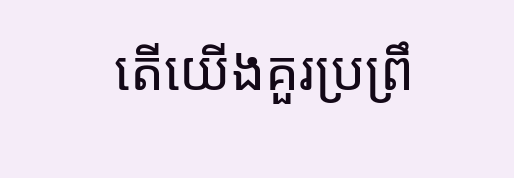តើយើងគួរប្រព្រឹ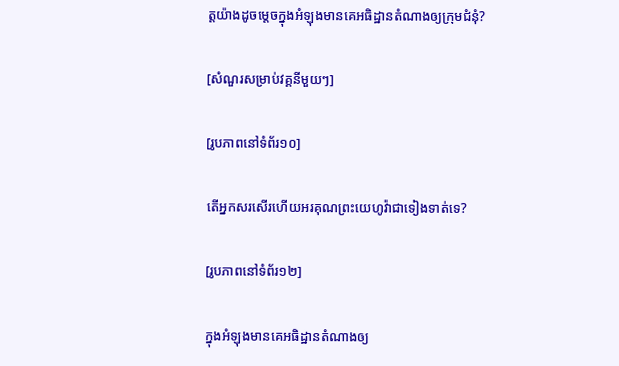ត្តយ៉ាងដូចម្ដេចក្នុងអំឡុងមានគេអធិដ្ឋានតំណាងឲ្យក្រុមជំនុំ?

[សំណួរសម្រាប់វគ្គនីមួយៗ]

[រូបភាពនៅទំព័រ១០]

តើអ្នកសរសើរហើយអរគុណព្រះយេហូវ៉ាជាទៀងទាត់ទេ?

[រូបភាពនៅទំព័រ១២]

ក្នុងអំឡុងមានគេអធិដ្ឋានតំណាងឲ្យ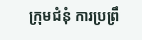ក្រុមជំនុំ ការប្រព្រឹ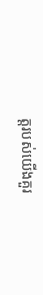ត្តរបស់យើងគួរ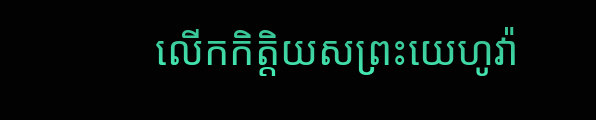លើកកិត្ដិយសព្រះយេហូវ៉ា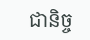ជានិច្ច